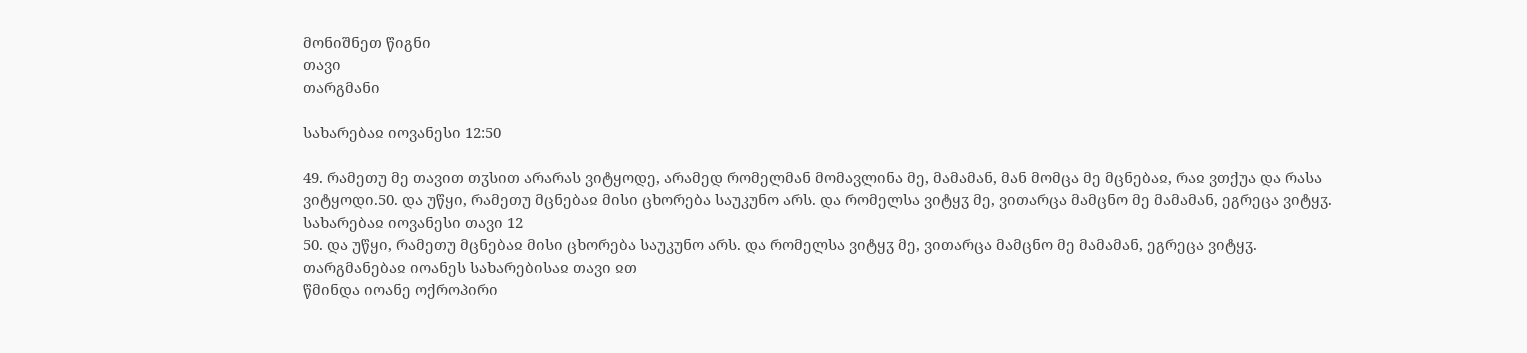მონიშნეთ წიგნი
თავი
თარგმანი

სახარებაჲ იოვანესი 12:50

49. რამეთუ მე თავით თჳსით არარას ვიტყოდე, არამედ რომელმან მომავლინა მე, მამამან, მან მომცა მე მცნებაჲ, რაჲ ვთქუა და რასა ვიტყოდი.50. და უწყი, რამეთუ მცნებაჲ მისი ცხორება საუკუნო არს. და რომელსა ვიტყჳ მე, ვითარცა მამცნო მე მამამან, ეგრეცა ვიტყჳ.
სახარებაჲ იოვანესი თავი 12
50. და უწყი, რამეთუ მცნებაჲ მისი ცხორება საუკუნო არს. და რომელსა ვიტყჳ მე, ვითარცა მამცნო მე მამამან, ეგრეცა ვიტყჳ.
თარგმანებაჲ იოანეს სახარებისაჲ თავი ჲთ
წმინდა იოანე ოქროპირი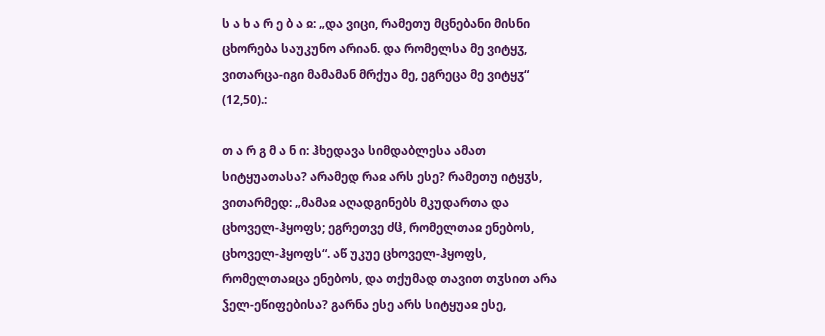ს ა ხ ა რ ე ბ ა ჲ: „და ვიცი, რამეთუ მცნებანი მისნი ცხორება საუკუნო არიან. და რომელსა მე ვიტყჳ, ვითარცა-იგი მამამან მრქუა მე, ეგრეცა მე ვიტყჳ“ (12,50).:

თ ა რ გ მ ა ნ ი: ჰხედავა სიმდაბლესა ამათ სიტყუათასა? არამედ რაჲ არს ესე? რამეთუ იტყჳს, ვითარმედ: „მამაჲ აღადგინებს მკუდართა და ცხოველ-ჰყოფს; ეგრეთვე ძჱ, რომელთაჲ ენებოს, ცხოველ-ჰყოფს“. აწ უკუე ცხოველ-ჰყოფს, რომელთაჲცა ენებოს, და თქუმად თავით თჳსით არა ჴელ-ეწიფებისა? გარნა ესე არს სიტყუაჲ ესე,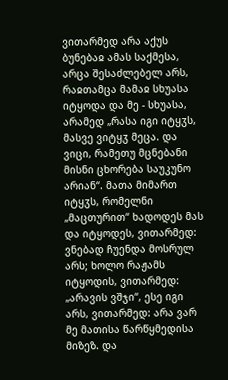ვითარმედ არა აქუს ბუნებაჲ ამას საქმესა, არცა შესაძლებელ არს, რაჲთამცა მამაჲ სხუასა იტყოდა და მე - სხუასა, არამედ „რასა იგი იტყჳს, მასვე ვიტყჳ მეცა. და ვიცი, რამეთუ მცნებანი მისნი ცხორება საუკუნო არიან“. მათა მიმართ იტყჳს, რომელნი „მაცთურით“ ხადოდეს მას და იტყოდეს, ვითარმედ: ვნებად ჩუენდა მოსრულ არს; ხოლო რაჟამს იტყოდის, ვითარმედ: „არავის ვშჯი“, ესე იგი არს, ვითარმედ: არა ვარ მე მათისა წარწყმედისა მიზეზ. და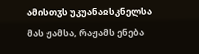ამისთჳს უკუანაჲსკნელსა მას ჟამსა, რაჟამს ენება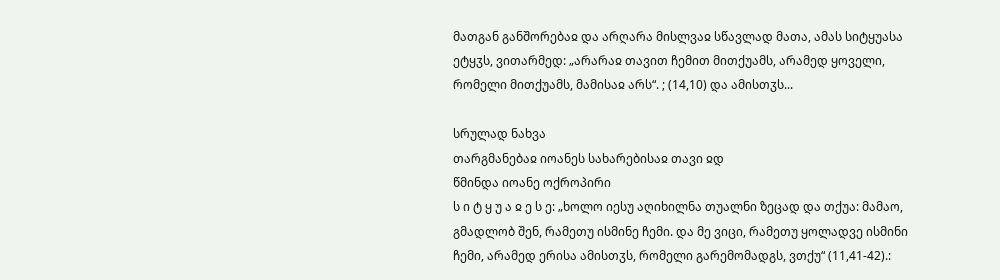მათგან განშორებაჲ და არღარა მისლვაჲ სწავლად მათა, ამას სიტყუასა ეტყჳს, ვითარმედ: „არარაჲ თავით ჩემით მითქუამს, არამედ ყოველი, რომელი მითქუამს, მამისაჲ არს“. ; (14,10) და ამისთჳს...

სრულად ნახვა
თარგმანებაჲ იოანეს სახარებისაჲ თავი ჲდ
წმინდა იოანე ოქროპირი
ს ი ტ ყ უ ა ჲ ე ს ე: „ხოლო იესუ აღიხილნა თუალნი ზეცად და თქუა: მამაო, გმადლობ შენ, რამეთუ ისმინე ჩემი. და მე ვიცი, რამეთუ ყოლადვე ისმინი ჩემი, არამედ ერისა ამისთჳს, რომელი გარემომადგს, ვთქუ“ (11,41-42).: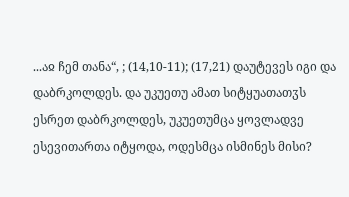...აჲ ჩემ თანა“, ; (14,10-11); (17,21) დაუტევეს იგი და დაბრკოლდეს. და უკუეთუ ამათ სიტყუათათჳს ესრეთ დაბრკოლდეს, უკუეთუმცა ყოვლადვე ესევითართა იტყოდა, ოდესმცა ისმინეს მისი?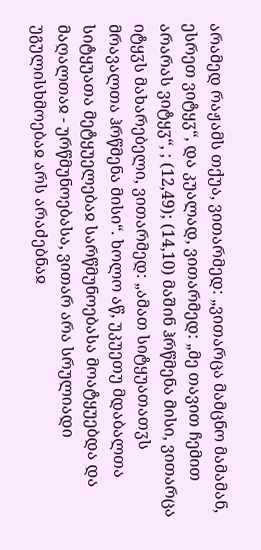არამედ რაჟამს თქუა, ვითარმედ: „ვითარცა მამცნო მამამან, ესრეთ ვიტყჳ“, და კუალად, ვითარმედ: „მე თავით ჩემით არარას ვიტყჳ“, ; (12,49); (14,10) მაშინ ჰრწმენა მისი, ვითარცა იტყჳს მახარებელი, ვითარმედ: „ამათ სიტყუათათჳს მრავალთა ჰრწმენა მისი“. ხოლო აწ, უკუეთუ მდაბალთა სიტყუათა მეტყუელებაჲ სარწმუნოებასა მოატყუებდა და მაღალთაჲ - ურწმუნოებასა, ვითარ არა სრულიადი უგულისხმოებაჲ არს არაძებნაჲ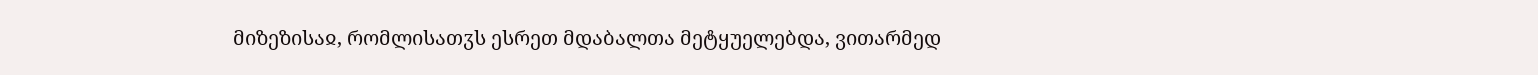მიზეზისაჲ, რომლისათჳს ესრეთ მდაბალთა მეტყუელებდა, ვითარმედ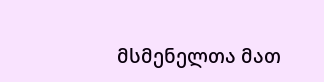მსმენელთა მათ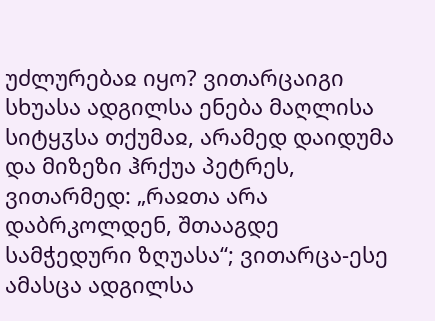უძლურებაჲ იყო? ვითარცაიგი სხუასა ადგილსა ენება მაღლისა სიტყჳსა თქუმაჲ, არამედ დაიდუმა და მიზეზი ჰრქუა პეტრეს, ვითარმედ: „რაჲთა არა დაბრკოლდენ, შთააგდე სამჭედური ზღუასა“; ვითარცა-ესე ამასცა ადგილსა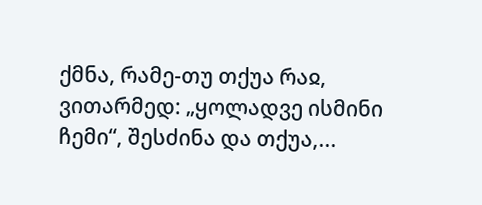ქმნა, რამე-თუ თქუა რაჲ, ვითარმედ: „ყოლადვე ისმინი ჩემი“, შესძინა და თქუა,...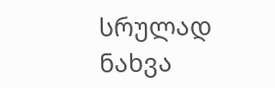სრულად ნახვა